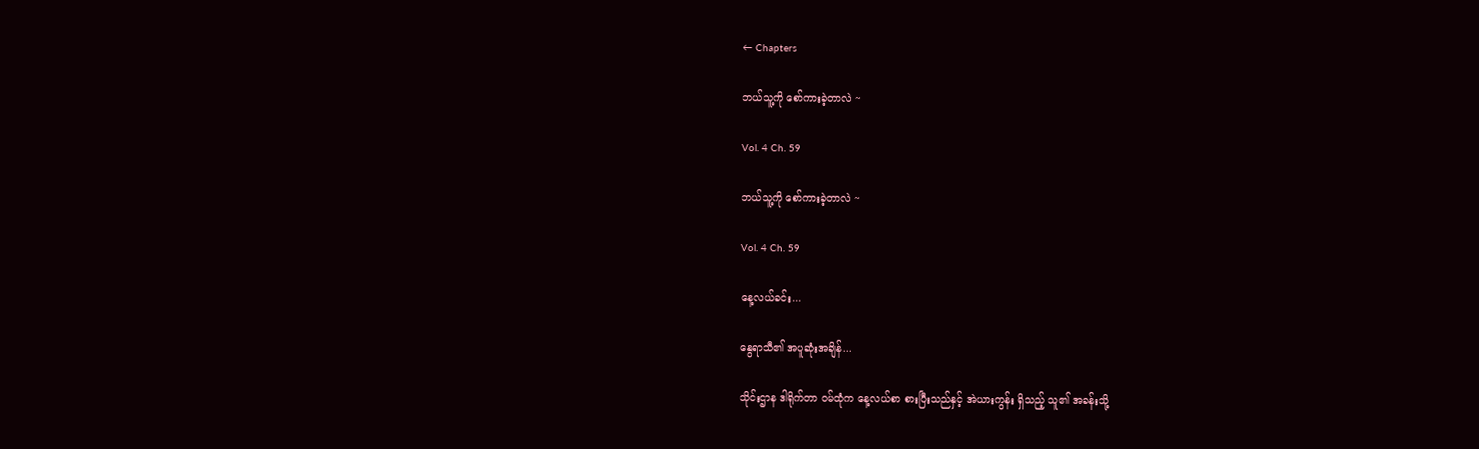← Chapters

ဘယ်သူ့ကို စော်ကားခဲ့တာလဲ ~

Vol. 4 Ch. 59

ဘယ်သူ့ကို စော်ကားခဲ့တာလဲ ~

Vol. 4 Ch. 59

နေ့လယ်ခင်း...

နွေရာသီ၏ အပူဆုံးအချိန်...

သိုင်းဌာန ဒါရိုက်တာ ဝမ်ထုံက နေ့လယ်စာ စားပြီးသည်နှင့် အဲယားကွန်း ရှိသည့် သူ၏ အခန်းသို့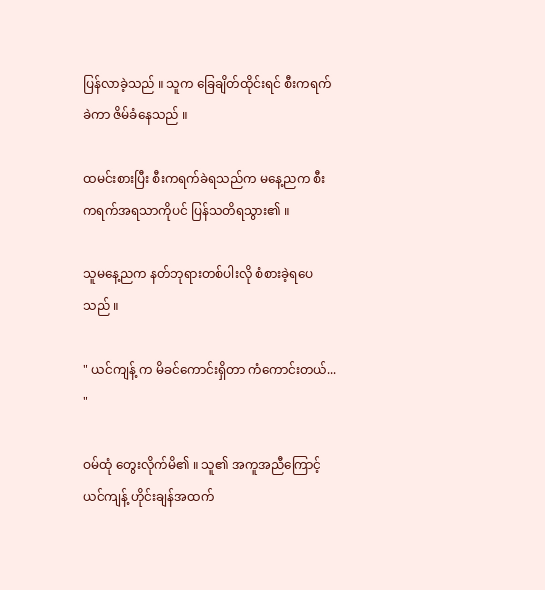ပြန်လာခဲ့သည် ။ သူက ခြေချိတ်ထိုင်းရင် စီးကရက်ခဲကာ ဇိမ်ခံနေသည် ။

ထမင်းစားပြီး စီးကရက်ခဲရသည်က မနေ့ညက စီးကရက်အရသာကိုပင် ပြန်သတိရသွား၏ ။

သူမနေ့ညက နတ်ဘုရားတစ်ပါးလို စံစားခဲ့ရပေသည် ။

" ယင်ကျန့် က မိခင်ကောင်းရှိတာ ကံကောင်းတယ်... "

ဝမ်ထုံ တွေးလိုက်မိ၏ ။ သူ၏ အကူအညီကြောင့် ယင်ကျန့် ဟိုင်းချန်အထက်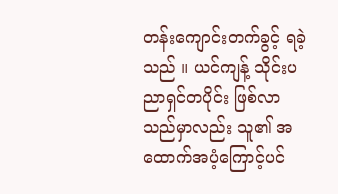တန်းကျောင်းတက်ခွင့် ရခဲ့သည် ။ ယင်ကျန့် သိုင်းပညာရှင်တပိုင်း ဖြစ်လာသည်မှာလည်း သူ၏ အထောက်အပံ့ကြောင့်ပင်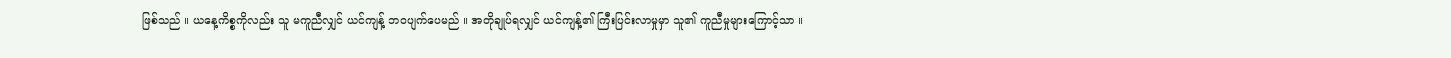ဖြစ်သည် ။ ယနေ့ကိစ္စကိုလည်း သူ မကူညီလျှင် ယင်ကျန့် ဘဝပျက်ပေမည် ။ အတိုချုပ်ရလျှင် ယင်ကျန့်၏ ကြီးပြင်းလာမှုမှာ သူ၏ ကူညီမှုများကြောင့်သာ ။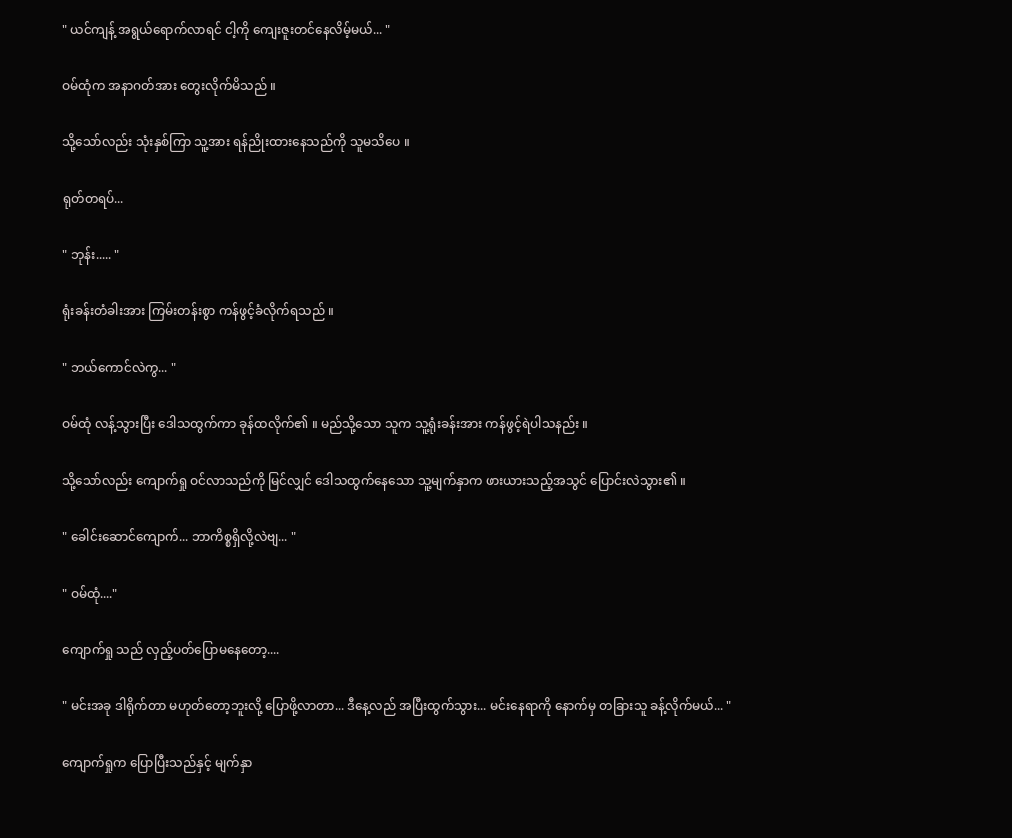" ယင်ကျန့် အရွယ်ရောက်လာရင် ငါ့ကို ကျေးဇူးတင်နေလိမ့်မယ်... "

ဝမ်ထုံက အနာဂတ်အား တွေးလိုက်မိသည် ။

သို့သော်လည်း သုံးနှစ်ကြာ သူ့အား ရန်ညိုးထားနေသည်ကို သူမသိပေ ။

ရုတ်တရပ်...

" ဘုန်း..... "

ရုံးခန်းတံခါးအား ကြမ်းတန်းစွာ ကန်ဖွင့်ခံလိုက်ရသည် ။

" ဘယ်ကောင်လဲကွ... "

ဝမ်ထုံ လန့်သွားပြီး ဒေါသထွက်ကာ ခုန်ထလိုက်၏ ။ မည်သို့သော သူက သူ့ရုံးခန်းအား ကန်ဖွင့်ရဲပါသနည်း ။

သို့သော်လည်း ကျောက်ရှု ဝင်လာသည်ကို မြင်လျှင် ဒေါသထွက်နေသော သူ့မျက်နှာက ဖားယားသည့်အသွင် ပြောင်းလဲသွား၏ ။

" ခေါင်းဆောင်ကျောက်... ဘာကိစ္စရှိလို့လဲဗျ... "

" ဝမ်ထုံ...."

ကျောက်ရှု သည် လှည့်ပတ်ပြောမနေတော့....

" မင်းအခု ဒါရိုက်တာ မဟုတ်တော့ဘူးလို့ ပြောဖို့လာတာ... ဒီနေ့လည် အပြီးထွက်သွား... မင်းနေရာကို နောက်မှ တခြားသူ ခန့်လိုက်မယ်... "

ကျောက်ရှုက ပြောပြီးသည်နှင့် မျက်နှာ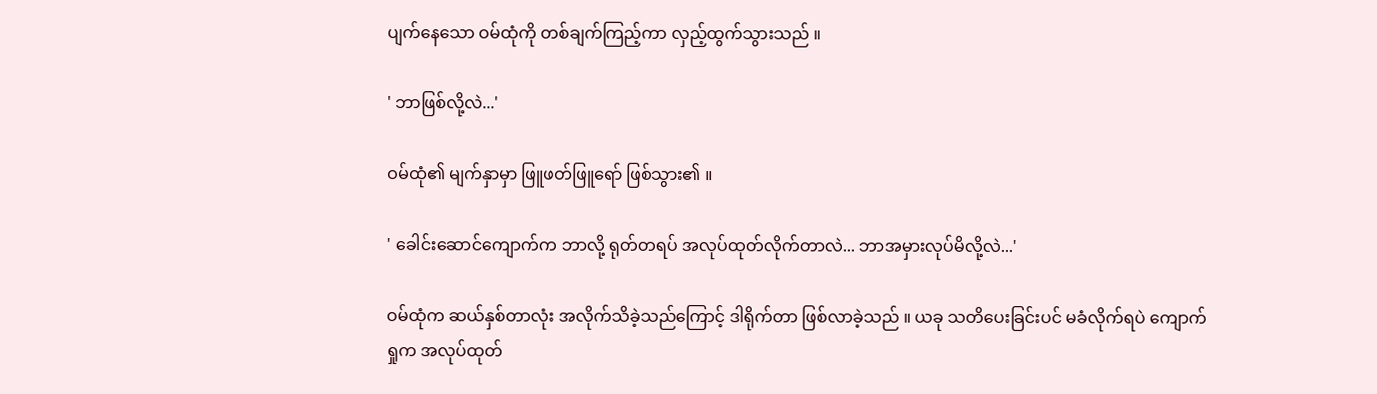ပျက်နေသော ဝမ်ထုံကို တစ်ချက်ကြည့်ကာ လှည့်ထွက်သွားသည် ။

' ဘာဖြစ်လို့လဲ...'

ဝမ်ထုံ၏ မျက်နှာမှာ ဖြူဖတ်ဖြူရော် ဖြစ်သွား၏ ။

' ခေါင်းဆောင်ကျောက်က ဘာလို့ ရုတ်တရပ် အလုပ်ထုတ်လိုက်တာလဲ... ဘာအမှားလုပ်မိလို့လဲ...'

ဝမ်ထုံက ဆယ်နှစ်တာလုံး အလိုက်သိခဲ့သည်ကြောင့် ဒါရိုက်တာ ဖြစ်လာခဲ့သည် ။ ယခု သတိပေးခြင်းပင် မခံလိုက်ရပဲ ကျောက်ရှုက အလုပ်ထုတ်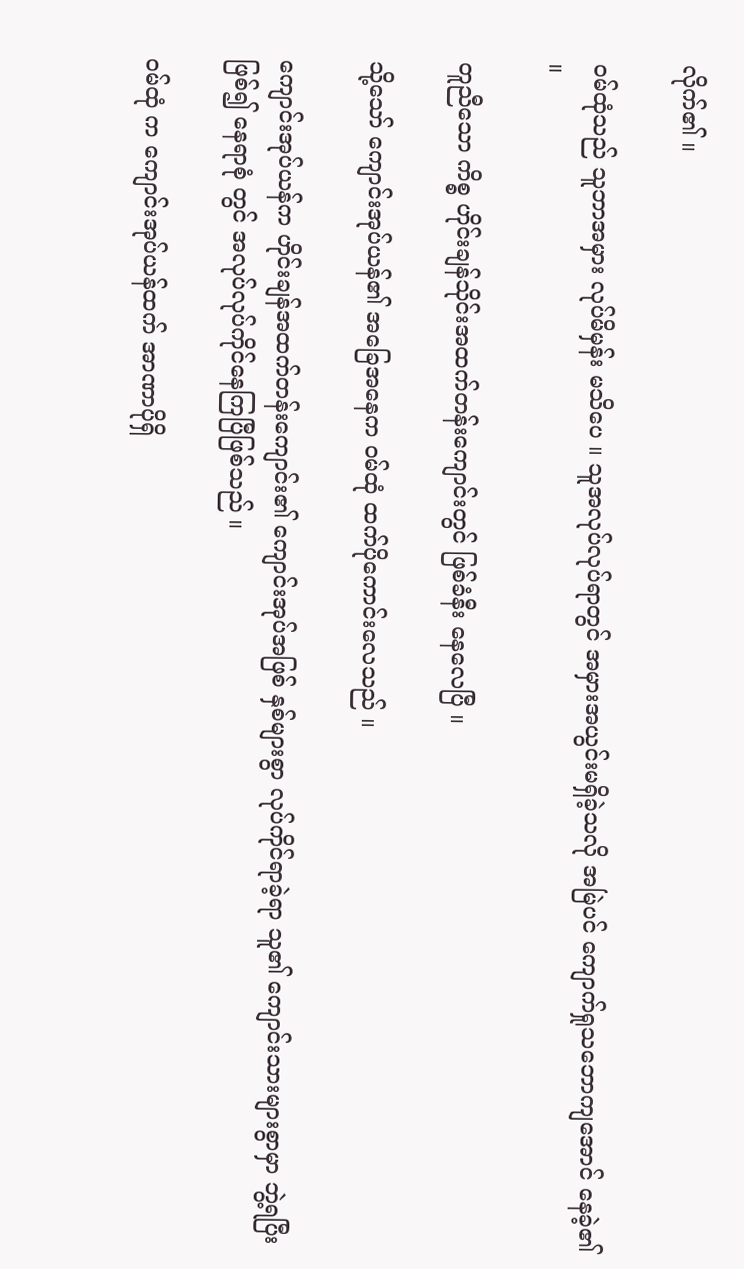လိုက်၏ ။

ဝမ်ထုံသည် သူဘာအမှား လုပ်မိမှန်း မသိပေ ။ သူအလုပ်လုပ်ရာတွင် အမှားအယွင်းမရှိခဲ့သလို အမြဲပင် ကျောက်ရှုသဘောကျအောင် နေခဲ့၏ ။

တူညီသော ကိစ္စ ဟိုင်းချန်သိုင်းအထက်တန်းကျောင်းတွင် ဖြစ်ခံနီး နေလေပြီ ။

သို့သော် ကျောင်းအုပ်ယန်၏ အခြေအနေက ဝမ်ထုံ ထက်ပိုကောင်းလေသည် ။

ကျောင်းအုပ်ယန်က ဟိုင်းချန်အထက်တန်းကျောင်း၏ ကျောင်းအုပ်အဖြစ် နှစ်များစွာ လုပ်ကိုင်ရာခဲ့ရာ သူ၏ ကျောင်းသားများစွာမှာ ဘွဲ့ရပြီးဖြစ်၍ နေရာစုံ တွင် အလုပ်လုပ်ကိုင်နေကြပြီဖြစ်သည် ။

ဝမ်ထုံ က ကျောင်းအုပ်ယန်ထက် အာဏာပိုရှိ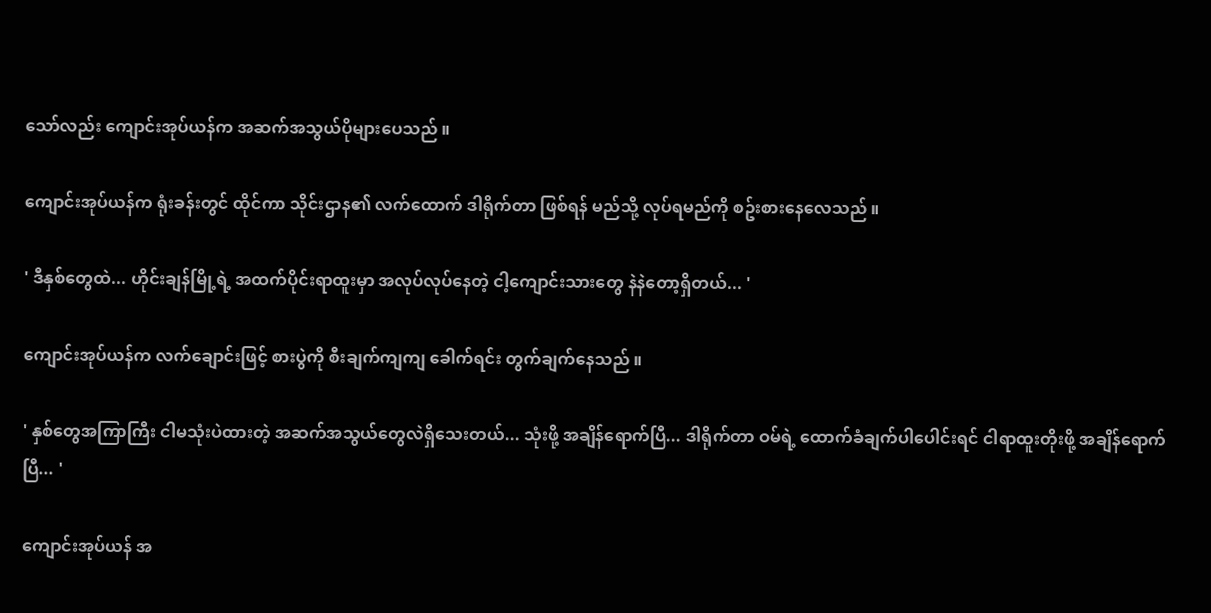သော်လည်း ကျောင်းအုပ်ယန်က အဆက်အသွယ်ပိုများပေသည် ။

ကျောင်းအုပ်ယန်က ရုံးခန်းတွင် ထိုင်ကာ သိုင်းဌာန၏ လက်ထောက် ဒါရိုက်တာ ဖြစ်ရန် မည်သို့ လုပ်ရမည်ကို စဥ်းစားနေလေသည် ။

' ဒီနှစ်တွေထဲ... ဟိုင်းချန်မြို့ရဲ့ အထက်ပိုင်းရာထူးမှာ အလုပ်လုပ်နေတဲ့ ငါ့ကျောင်းသားတွေ နဲနဲတော့ရှိတယ်... '

ကျောင်းအုပ်ယန်က လက်ချောင်းဖြင့် စားပွဲကို စီးချက်ကျကျ ခေါက်ရင်း တွက်ချက်နေသည် ။

' နှစ်တွေအကြာကြီး ငါမသုံးပဲထားတဲ့ အဆက်အသွယ်တွေလဲရှိသေးတယ်... သုံးဖို့ အချိန်ရောက်ပြီ... ဒါရိုက်တာ ဝမ်ရဲ့ ထောက်ခံချက်ပါပေါင်းရင် ငါရာထူးတိုးဖို့ အချိန်ရောက်ပြီ... '

ကျောင်းအုပ်ယန် အ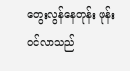တွေးလွန်နေတုန်း ဖုန်းဝင်လာသည်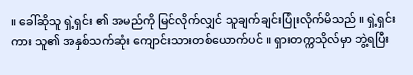။ ခေါ်ဆိုသူ ရှဲ့ရှင်း ၏ အမည်ကို မြင်လိုက်လျှင် သူချက်ချင်းပြုံးလိုက်မိသည် ။ ရှဲ့ရှင်းကား သူ၏ အနှစ်သက်ဆုံး ကျောင်းသားတစ်ယောက်ပင် ။ ရှားတက္ကသိုလ်မှာ ဘွဲ့ရပြီး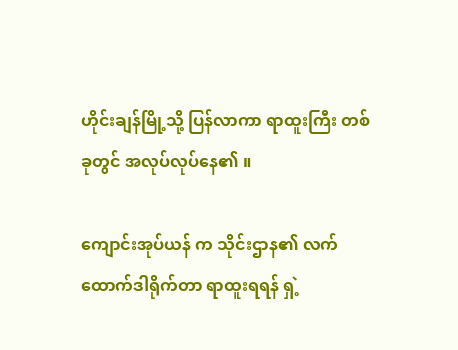ဟိုင်းချန်မြို့သို့ ပြန်လာကာ ရာထူးကြီး တစ်ခုတွင် အလုပ်လုပ်နေ၏ ။

ကျောင်းအုပ်ယန် က သိုင်းဌာန၏ လက်ထောက်ဒါရိုက်တာ ရာထူးရရန် ရှဲ့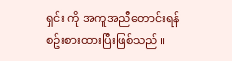ရှင်း ကို အကူအညီတောင်းရန် စဥ်းစားထားပြီးဖြစ်သည် ။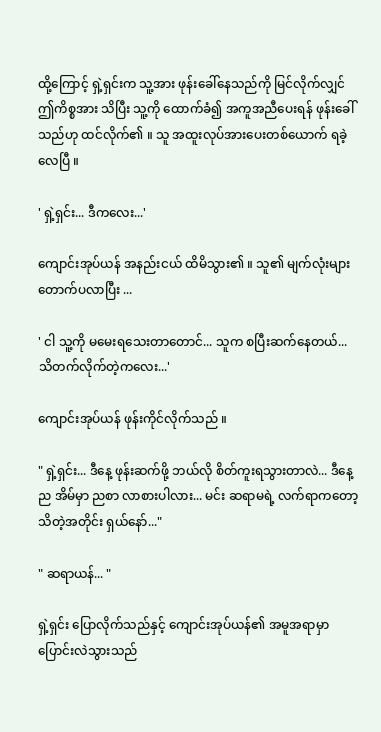ထို့ကြောင့် ရှဲ့ရှင်းက သူ့အား ဖုန်းခေါ်နေသည်ကို မြင်လိုက်လျှင် ဤကိစ္စအား သိပြီး သူ့ကို ထောက်ခံ၍ အကူအညီပေးရန် ဖုန်းခေါ်သည်ဟု ထင်လိုက်၏ ။ သူ အထူးလုပ်အားပေးတစ်ယောက် ရခဲ့လေပြီ ။

' ရှဲ့ရှင်း... ဒီကလေး...'

ကျောင်းအုပ်ယန် အနည်းငယ် ထိမိသွား၏ ။ သူ၏ မျက်လုံးများ တောက်ပလာပြီး ...

' ငါ သူ့ကို မမေးရသေးတာတောင်... သူက စပြီးဆက်နေတယ်... သိတက်လိုက်တဲ့ကလေး...'

ကျောင်းအုပ်ယန် ဖုန်းကိုင်လိုက်သည် ။

" ရှဲ့ရှင်း... ဒီနေ့ ဖုန်းဆက်ဖို့ ဘယ်လို စိတ်ကူးရသွားတာလဲ... ဒီနေ့ည အိမ်မှာ ညစာ လာစားပါလား... မင်း ဆရာမရဲ့ လက်ရာကတော့ သိတဲ့အတိုင်း ရှယ်နော်..."

" ဆရာယန်... "

ရှဲ့ရှင်း ပြောလိုက်သည်နှင့် ကျောင်းအုပ်ယန်၏ အမူအရာမှာ ပြောင်းလဲသွားသည်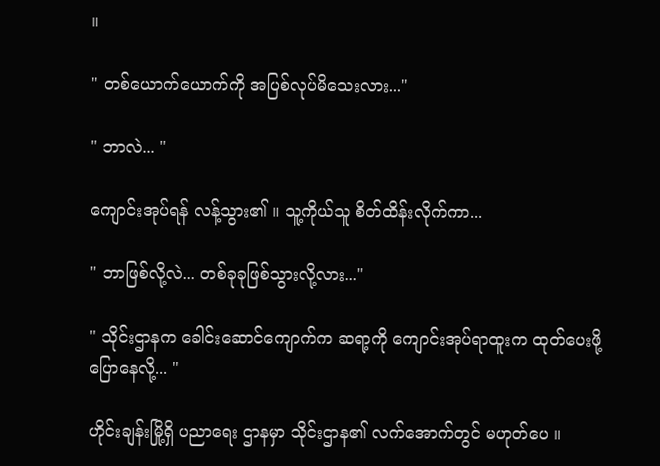။

" တစ်ယောက်ယောက်ကို အပြစ်လုပ်မိသေးလား..."

" ဘာလဲ... "

ကျောင်းအုပ်ရန် လန့်သွား၏ ။ သူ့ကိုယ်သူ စိတ်ထိန်းလိုက်ကာ...

" ဘာဖြစ်လို့လဲ... တစ်ခုခုဖြစ်သွားလို့လား..."

" သိုင်းဌာနက ခေါင်းဆောင်ကျောက်က ဆရာ့ကို ကျောင်းအုပ်ရာထူးက ထုတ်ပေးဖို့ ပြောနေလို့... "

ဟိုင်းချန်းမြို့ရှိ ပညာရေး ဌာနမှာ သိုင်းဌာန၏ လက်အောက်တွင် မဟုတ်ပေ ။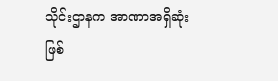သိုင်းဌာနက အာဏာအရှိဆုံးဖြစ်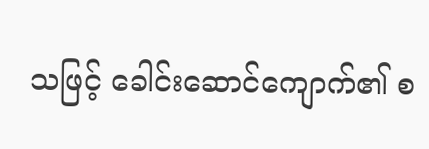သဖြင့် ခေါင်းဆောင်ကျောက်၏ စ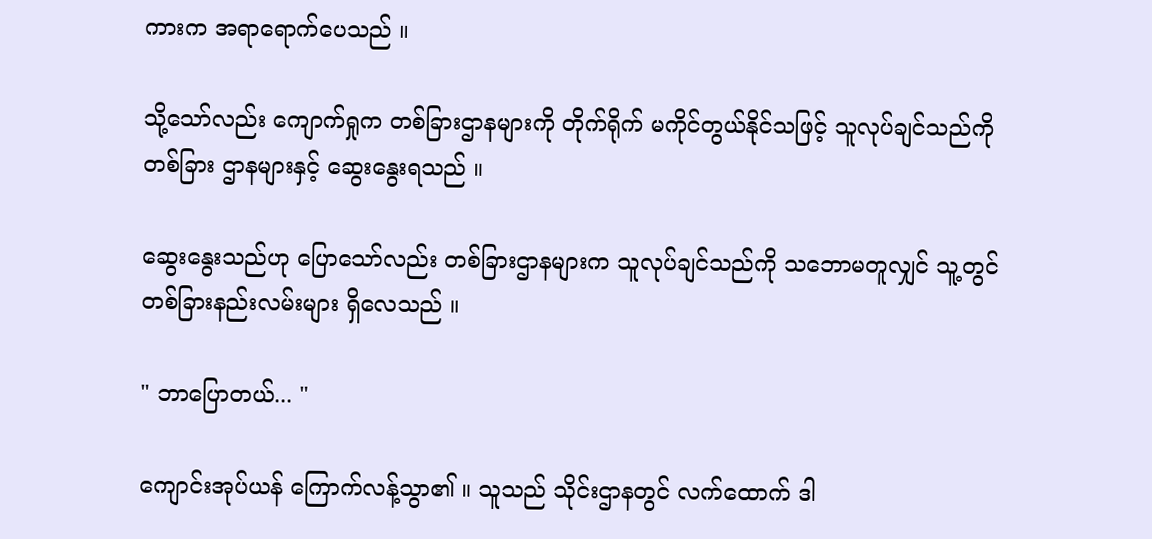ကားက အရာရောက်ပေသည် ။

သို့သော်လည်း ကျောက်ရှုက တစ်ခြားဌာနများကို တိုက်ရိုက် မကိုင်တွယ်နိုင်သဖြင့် သူလုပ်ချင်သည်ကို တစ်ခြား ဌာနများနှင့် ဆွေးနွေးရသည် ။

ဆွေးနွေးသည်ဟု ပြောသော်လည်း တစ်ခြားဌာနများက သူလုပ်ချင်သည်ကို သဘောမတူလျှင် သူ့တွင် တစ်ခြားနည်းလမ်းများ ရှိလေသည် ။

" ဘာပြောတယ်... "

ကျောင်းအုပ်ယန် ကြောက်လန့်သွာ၏ ။ သူသည် သိုင်းဌာနတွင် လက်ထောက် ဒါ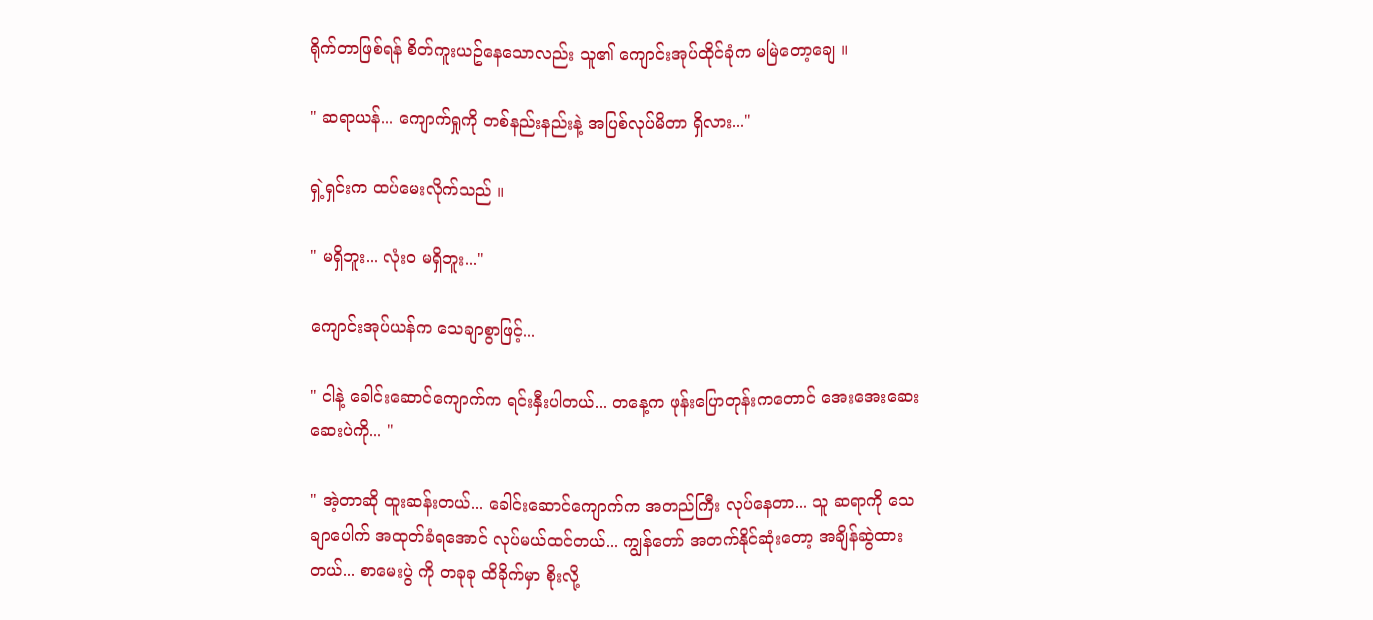ရိုက်တာဖြစ်ရန် စိတ်ကူးယဥ်နေသောလည်း သူ၏ ကျောင်းအုပ်ထိုင်ခုံက မမြဲတော့ချေ ။

" ဆရာယန်... ကျောက်ရှုကို တစ်နည်းနည်းနဲ့ အပြစ်လုပ်မိတာ ရှိလား..."

ရှဲ့ရှင်းက ထပ်မေးလိုက်သည် ။

" မရှိဘူး... လုံးဝ မရှိဘူး..."

ကျောင်းအုပ်ယန်က သေချာစွာဖြင့်...

" ငါနဲ့ ခေါင်းဆောင်ကျောက်က ရင်းနှီးပါတယ်... တနေ့က ဖုန်းပြောတုန်းကတောင် အေးအေးဆေးဆေးပဲကို... "

" အဲ့တာဆို ထူးဆန်းတယ်... ခေါင်းဆောင်ကျောက်က အတည်ကြီး လုပ်နေတာ... သူ ဆရာကို သေချာပေါက် အထုတ်ခံရအောင် လုပ်မယ်ထင်တယ်... ကျွန်တော် အတက်နိုင်ဆုံးတော့ အချိန်ဆွဲထားတယ်... စာမေးပွဲ ကို တခုခု ထိခိုက်မှာ စိုးလို့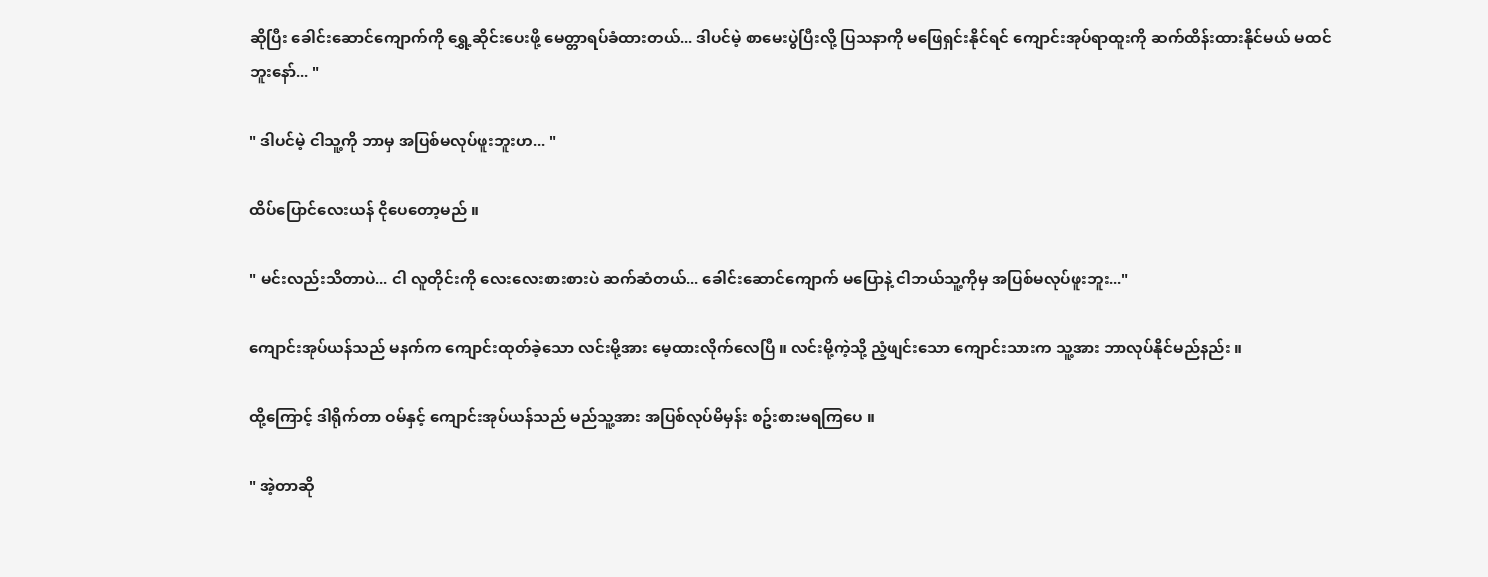ဆိုပြီး ခေါင်းဆောင်ကျောက်ကို ရွှေ့ဆိုင်းပေးဖို့ မေတ္တာရပ်ခံထားတယ်... ဒါပင်မဲ့ စာမေးပွဲပြီးလို့ ပြသနာကို မဖြေရှင်းနိုင်ရင် ကျောင်းအုပ်ရာထူးကို ဆက်ထိန်းထားနိုင်မယ် မထင်ဘူးနော်... "

" ဒါပင်မဲ့ ငါသူ့ကို ဘာမှ အပြစ်မလုပ်ဖူးဘူးဟ... "

ထိပ်ပြောင်လေးယန် ငိုပေတော့မည် ။

" မင်းလည်းသိတာပဲ... ငါ လူတိုင်းကို လေးလေးစားစားပဲ ဆက်ဆံတယ်... ခေါင်းဆောင်ကျောက် မပြောနဲ့ ငါဘယ်သူ့ကိုမှ အပြစ်မလုပ်ဖူးဘူး..."

ကျောင်းအုပ်ယန်သည် မနက်က ကျောင်းထုတ်ခဲ့သော လင်းမို့အား မေ့ထားလိုက်လေပြီ ။ လင်းမို့ကဲ့သို့ ညံ့ဖျင်းသော ကျောင်းသားက သူ့အား ဘာလုပ်နိုင်မည်နည်း ။

ထို့ကြောင့် ဒါရိုက်တာ ဝမ်နှင့် ကျောင်းအုပ်ယန်သည် မည်သူ့အား အပြစ်လုပ်မိမှန်း စဥ်းစားမရကြပေ ။

" အဲ့တာဆို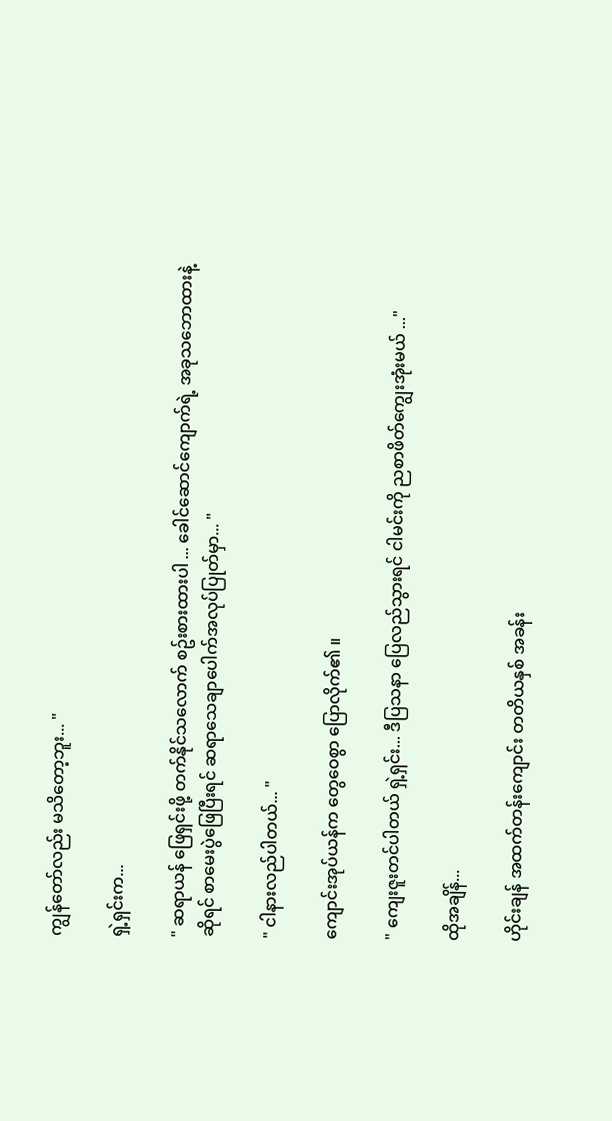ကျွန်တော်လည်း မသိတော့ဘူး... "

ရှဲ့ရှင်းက...

" ဆရာယန် ဖြေရှင်းဖို့ တက်နိုင်သလောက် စဥ်းစားထားပါ ... ခေါင်ဆောင်ကျောက်ရဲ့ အခုသဘောထားနဲ့ဆိုရင် စာမေးပွဲဖြေပြီးရင် ဆရာသေချာပေါက်အလုပ်ပြုတ်မှာ... "

" ငါနားလည်ပါတယ်... "

ကျောင်းအုပ်ယန်က တွေဝေစွာ ပြောလိုက်၏ ။

" ကျေးဇူးတင်ပါတယ် ရှဲ့ရှင်း... ဒီပြသနာ ပြေလည်သွားရင် ငါမင်းကို ညစာဖိတ်ကျွေးအုံးမယ် ..."

ထိုအချိန်...

ဟိုင်းချန် အထက်တန်းကျောင်း တတိယနှစ် အခန်း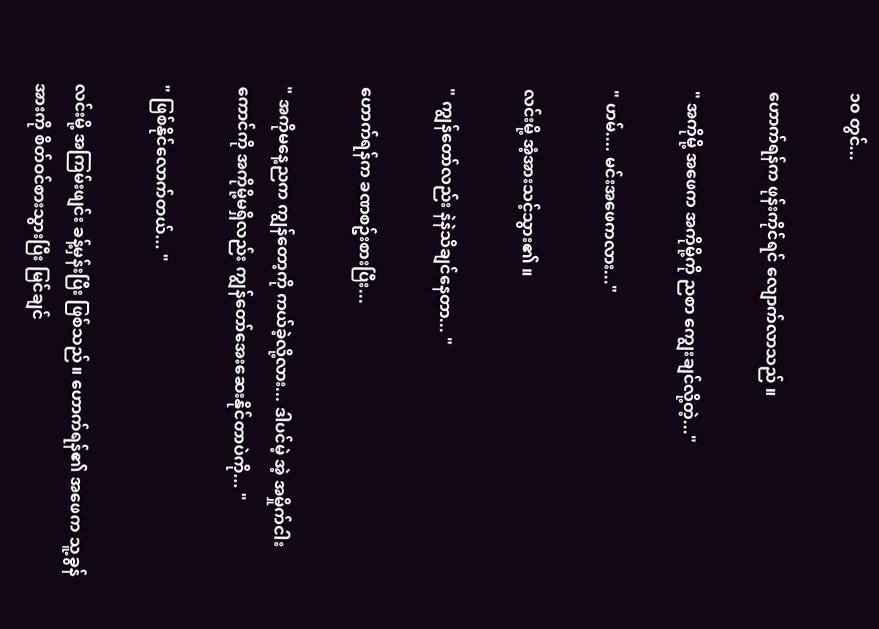၁၀ တွင်...

ဟောက်ရန်က ဖုန်းကိုင်ရင် လျောက်လာသည် ။

" အကိုမို့ အဖေက အကိုမို့ကို ညစာ ကျွေးချင်လို့တဲ့..."

" ဟမ်.... မင်းအဖေကလား..."

လင်းမို့ အံ့အားသင့်သွား၏ ။

" ကျွန်တော်လည်း နဲနဲသိချင်နေတာ... "

ဟောက်ရန်က ခဏစဥ်းစားပြီး...

" အကိုမနေ့ညက ကျွန်တော့ကို ကယ်ခဲ့လို့လား... ဒါပင်မဲ့ အဲ့ အမှိုက်ငါးကောင်ကို အကိုမို့မရှိလည်း ကျွန်တော်အေးဆေးနိုင်တာပဲကို... "

" ဖြစ်နိုင်လောက်တယ်... "

လင်းမို့ အကြမ်းဖျင်း ခန့်မှန်းပြီး ဖြစ်သည် ။ ဟောက်ရန်၏ အဖေက သူ့ခွန်အားကို စိတ်ဝင်စားသွားပြီး မြင်ချင်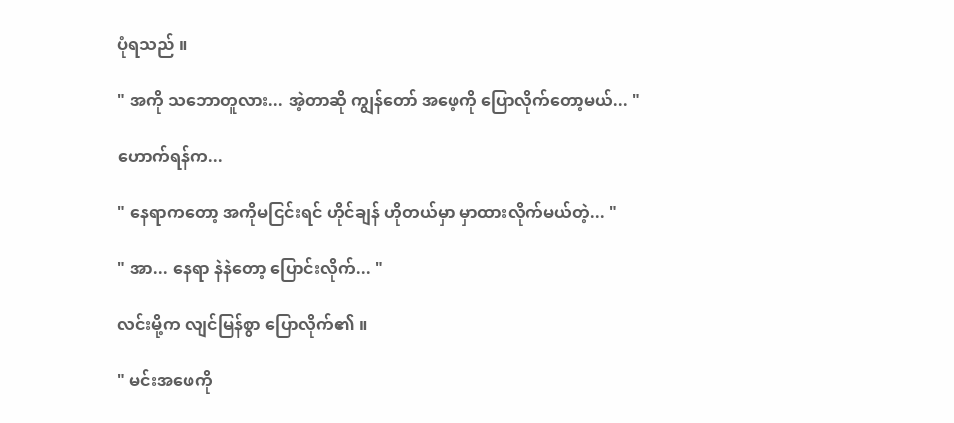ပုံရသည် ။

" အကို သဘောတူလား... အဲ့တာဆို ကျွန်တော် အဖေ့ကို ပြောလိုက်တော့မယ်... "

ဟောက်ရန်က...

" နေရာကတော့ အကိုမငြင်းရင် ဟိုင်ချန် ဟိုတယ်မှာ မှာထားလိုက်မယ်တဲ့... "

" အာ... နေရာ နဲနဲတော့ ပြောင်းလိုက်... "

လင်းမို့က လျင်မြန်စွာ ပြောလိုက်၏ ။

" မင်းအဖေကို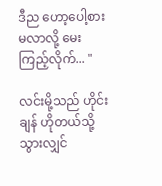ဒီည ဟော့ပေါ့စားမလာလို့ မေးကြည့်လိုက်... "

လင်းမို့သည် ဟိုင်းချန် ဟိုတယ်သို့ သွားလျှင်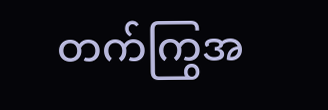တက်ကြွအ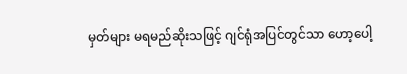မှတ်များ မရမည်ဆိုးသဖြင့် ဂျင်ရုံအပြင်တွင်သာ ဟော့ပေါ့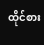ထိုင်စား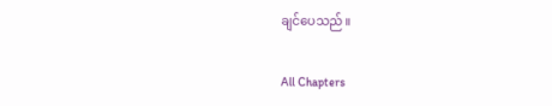ချင်ပေသည် ။

All Chapters